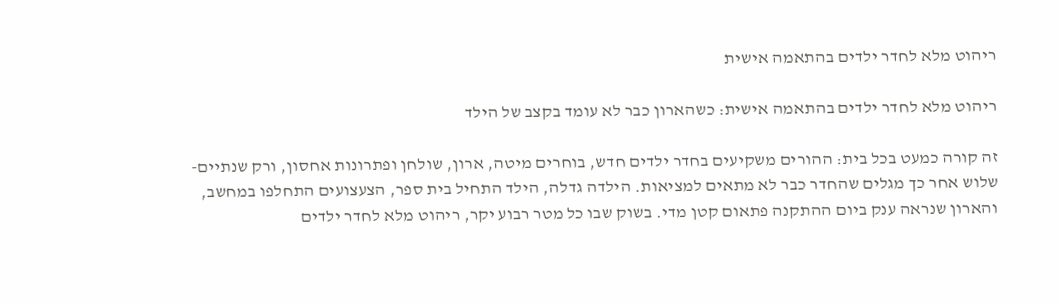ריהוט מלא לחדר ילדים בהתאמה אישית

ריהוט מלא לחדר ילדים בהתאמה אישית: כשהארון כבר לא עומד בקצב של הילד

זה קורה כמעט בכל בית: ההורים משקיעים בחדר ילדים חדש, בוחרים מיטה, ארון, שולחן ופתרונות אחסון, ורק שנתיים-שלוש אחר כך מגלים שהחדר כבר לא מתאים למציאות. הילדה גדלה, הילד התחיל בית ספר, הצעצועים התחלפו במחשב, והארון שנראה ענק ביום ההתקנה פתאום קטן מדי. בשוק שבו כל מטר רבוע יקר, ריהוט מלא לחדר ילדים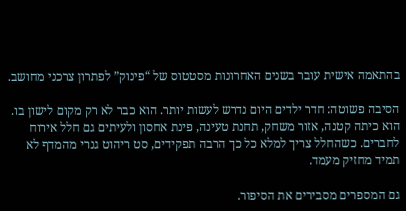בהתאמה אישית עובר בשנים האחרונות מסטטוס של “פינוק” לפתרון צרכני מחושב.

הסיבה פשוטה: חדר ילדים היום נדרש לעשות יותר. הוא כבר לא רק מקום לישון בו. הוא כיתה קטנה, אזור משחק, תחנת טעינה, פינת אחסון ולעיתים גם חלל אירוח לחברים. כשהחלל צריך למלא כל כך הרבה תפקידים, סט ריהוט גנרי מהמדף לא תמיד מחזיק מעמד.

גם המספרים מסבירים את הסיפור.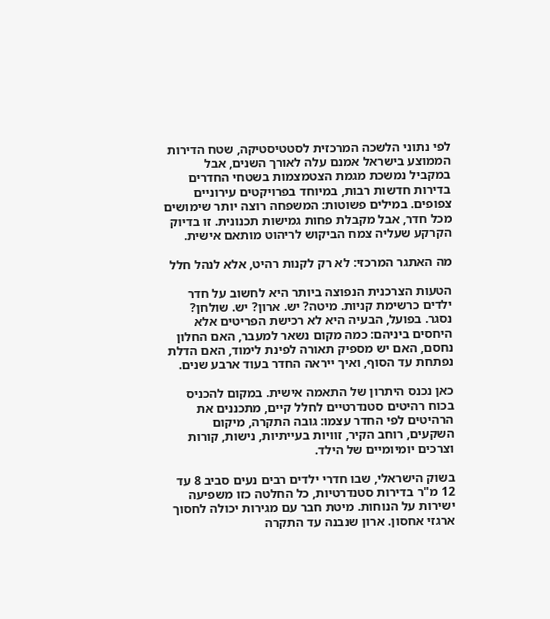לפי נתוני הלשכה המרכזית לסטטיסטיקה, שטח הדירות הממוצע בישראל אמנם עלה לאורך השנים, אבל במקביל נמשכת מגמת הצטמצמות בשטחי החדרים בדירות חדשות רבות, במיוחד בפרויקטים עירוניים צפופים. במילים פשוטות: המשפחה רוצה יותר שימושים מכל חדר, אבל מקבלת פחות גמישות תכנונית. זו בדיוק הקרקע שעליה צמח הביקוש לריהוט מותאם אישית.

מה האתגר המרכזי: לא רק לקנות רהיט, אלא לנהל חלל

הטעות הצרכנית הנפוצה ביותר היא לחשוב על חדר ילדים כרשימת קניות. מיטה? יש. ארון? יש. שולחן? נסגר. בפועל, הבעיה היא לא רכישת הפריטים אלא היחסים ביניהם: כמה מקום נשאר למעבר, האם החלון נחסם, האם יש מספיק תאורה לפינת לימוד, האם הדלת נפתחת עד הסוף, ואיך ייראה החדר בעוד ארבע שנים.

כאן נכנס היתרון של התאמה אישית. במקום להכניס בכוח רהיטים סטנדרטיים לחלל קיים, מתכננים את הרהיטים לפי החדר עצמו: גובה התקרה, מיקום השקעים, רוחב הקיר, זוויות בעייתיות, נישות, קורות וצרכים יומיומיים של הילד.

בשוק הישראלי, שבו חדרי ילדים רבים נעים סביב 8 עד 12 מ"ר בדירות סטנדרטיות, כל החלטה כזו משפיעה ישירות על הנוחות. מיטת חבר עם מגירות יכולה לחסוך ארגזי אחסון. ארון שנבנה עד התקרה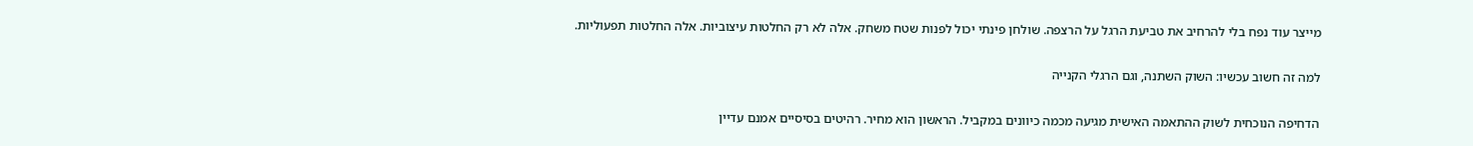מייצר עוד נפח בלי להרחיב את טביעת הרגל על הרצפה. שולחן פינתי יכול לפנות שטח משחק. אלה לא רק החלטות עיצוביות. אלה החלטות תפעוליות.

למה זה חשוב עכשיו: השוק השתנה, וגם הרגלי הקנייה

הדחיפה הנוכחית לשוק ההתאמה האישית מגיעה מכמה כיוונים במקביל. הראשון הוא מחיר. רהיטים בסיסיים אמנם עדיין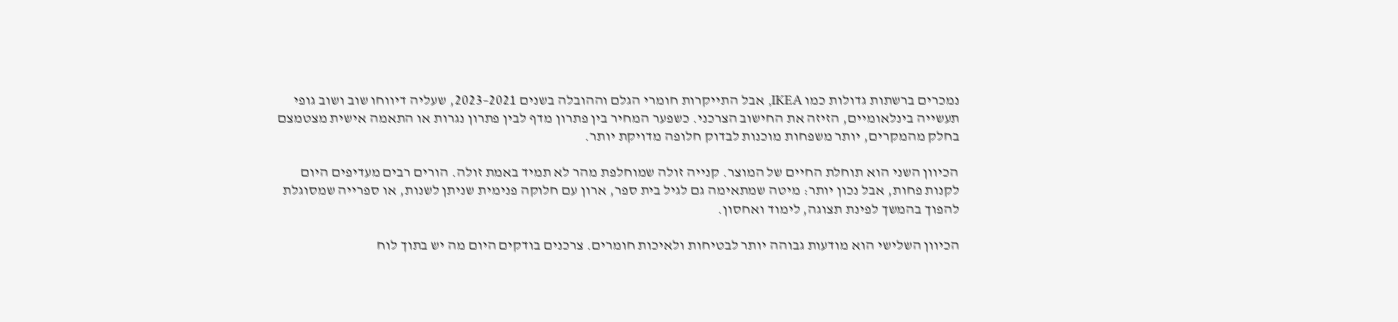נמכרים ברשתות גדולות כמו IKEA, אבל התייקרות חומרי הגלם וההובלה בשנים 2021–2023, שעליה דיווחו שוב ושוב גופי תעשייה בינלאומיים, הזיזה את החישוב הצרכני. כשפער המחיר בין פתרון מדף לבין פתרון נגרות או התאמה אישית מצטמצם בחלק מהמקרים, יותר משפחות מוכנות לבדוק חלופה מדויקת יותר.

הכיוון השני הוא תוחלת החיים של המוצר. קנייה זולה שמוחלפת מהר לא תמיד באמת זולה. הורים רבים מעדיפים היום לקנות פחות, אבל נכון יותר: מיטה שמתאימה גם לגיל בית ספר, ארון עם חלוקה פנימית שניתן לשנות, או ספרייה שמסוגלת להפוך בהמשך לפינת תצוגה, לימוד ואחסון.

הכיוון השלישי הוא מודעות גבוהה יותר לבטיחות ולאיכות חומרים. צרכנים בודקים היום מה יש בתוך לוח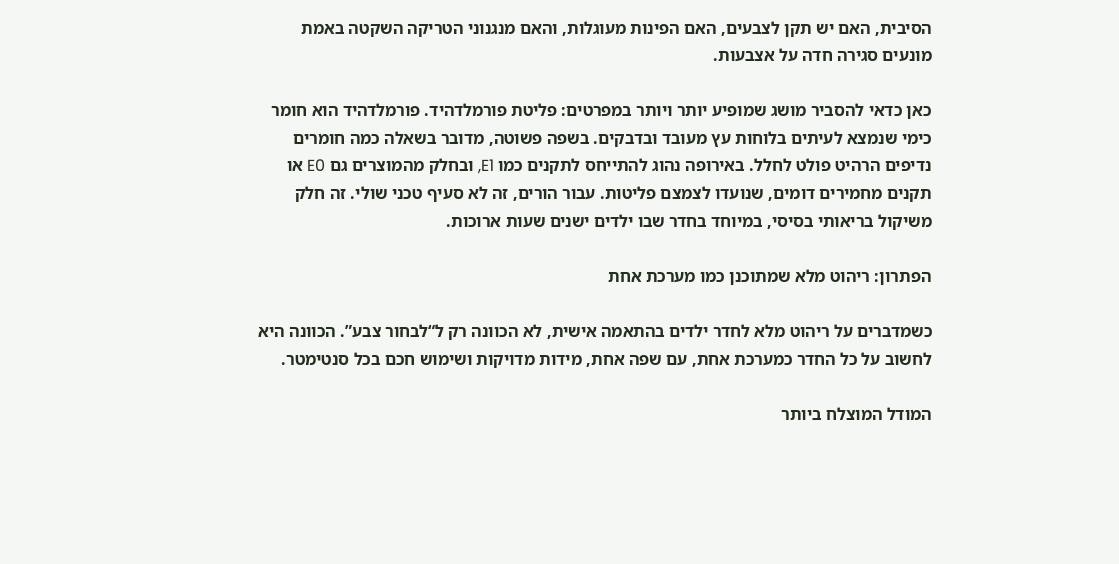הסיבית, האם יש תקן לצבעים, האם הפינות מעוגלות, והאם מנגנוני הטריקה השקטה באמת מונעים סגירה חדה על אצבעות.

כאן כדאי להסביר מושג שמופיע יותר ויותר במפרטים: פליטת פורמלדהיד. פורמלדהיד הוא חומר כימי שנמצא לעיתים בלוחות עץ מעובד ובדבקים. בשפה פשוטה, מדובר בשאלה כמה חומרים נדיפים הרהיט פולט לחלל. באירופה נהוג להתייחס לתקנים כמו E1, ובחלק מהמוצרים גם E0 או תקנים מחמירים דומים, שנועדו לצמצם פליטות. עבור הורים, זה לא סעיף טכני שולי. זה חלק משיקול בריאותי בסיסי, במיוחד בחדר שבו ילדים ישנים שעות ארוכות.

הפתרון: ריהוט מלא שמתוכנן כמו מערכת אחת

כשמדברים על ריהוט מלא לחדר ילדים בהתאמה אישית, לא הכוונה רק ל“לבחור צבע”. הכוונה היא לחשוב על כל החדר כמערכת אחת, עם שפה אחת, מידות מדויקות ושימוש חכם בכל סנטימטר.

המודל המוצלח ביותר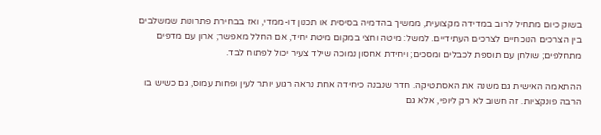בשוק כיום מתחיל לרוב במדידה מקצועית, ממשיך בהדמיה בסיסית או תכנון דו-ממדי, ואז בבחירת פתרונות שמשלבים בין הצרכים הנוכחיים לצרכים העתידיים. למשל: מיטה וחצי במקום מיטת יחיד, אם החלל מאפשר; ארון עם מדפים מתחלפים; שולחן עם תוספת לכבלים ומסכים; ויחידת אחסון נמוכה שילד צעיר יכול לפתוח לבד.

ההתאמה האישית גם משנה את האסתטיקה. חדר שנבנה כיחידה אחת נראה רגוע יותר לעין ופחות עמוס, גם כשיש בו הרבה פונקציות. זה חשוב לא רק ליופי, אלא גם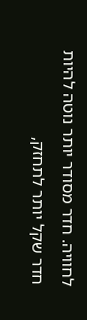לחוויה. חדר מסודר יותר נוטה להיות חדר שקל יותר לתחזק,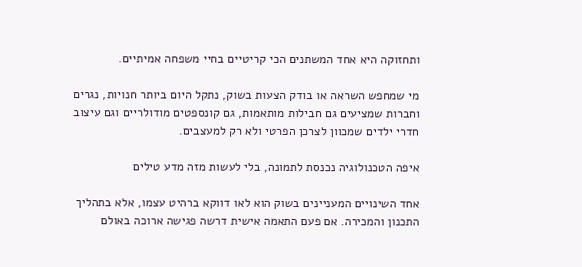ותחזוקה היא אחד המשתנים הכי קריטיים בחיי משפחה אמיתיים.

מי שמחפש השראה או בודק הצעות בשוק, נתקל היום ביותר חנויות, נגרים וחברות שמציעים גם חבילות מותאמות, גם קונספטים מודולריים וגם עיצוב חדרי ילדים שמכוון לצרכן הפרטי ולא רק למעצבים.

איפה הטכנולוגיה נכנסת לתמונה, בלי לעשות מזה מדע טילים

אחד השינויים המעניינים בשוק הוא לאו דווקא ברהיט עצמו, אלא בתהליך התכנון והמכירה. אם פעם התאמה אישית דרשה פגישה ארוכה באולם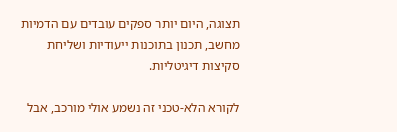תצוגה, היום יותר ספקים עובדים עם הדמיות מחשב, תכנון בתוכנות ייעודיות ושליחת סקיצות דיגיטליות.

לקורא הלא-טכני זה נשמע אולי מורכב, אבל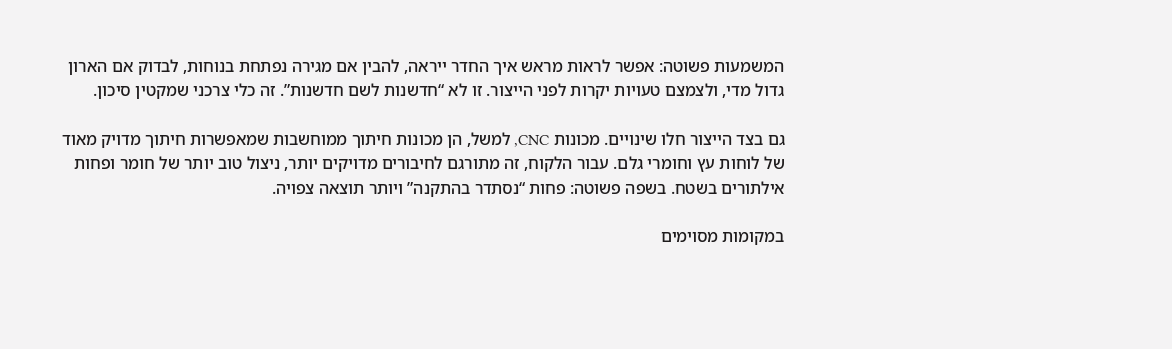המשמעות פשוטה: אפשר לראות מראש איך החדר ייראה, להבין אם מגירה נפתחת בנוחות, לבדוק אם הארון גדול מדי, ולצמצם טעויות יקרות לפני הייצור. זו לא “חדשנות לשם חדשנות”. זה כלי צרכני שמקטין סיכון.

גם בצד הייצור חלו שינויים. מכונות CNC, למשל, הן מכונות חיתוך ממוחשבות שמאפשרות חיתוך מדויק מאוד של לוחות עץ וחומרי גלם. עבור הלקוח, זה מתורגם לחיבורים מדויקים יותר, ניצול טוב יותר של חומר ופחות אילתורים בשטח. בשפה פשוטה: פחות “נסתדר בהתקנה” ויותר תוצאה צפויה.

במקומות מסוימים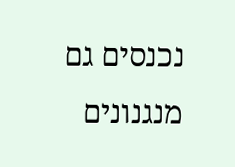נכנסים גם מנגנונים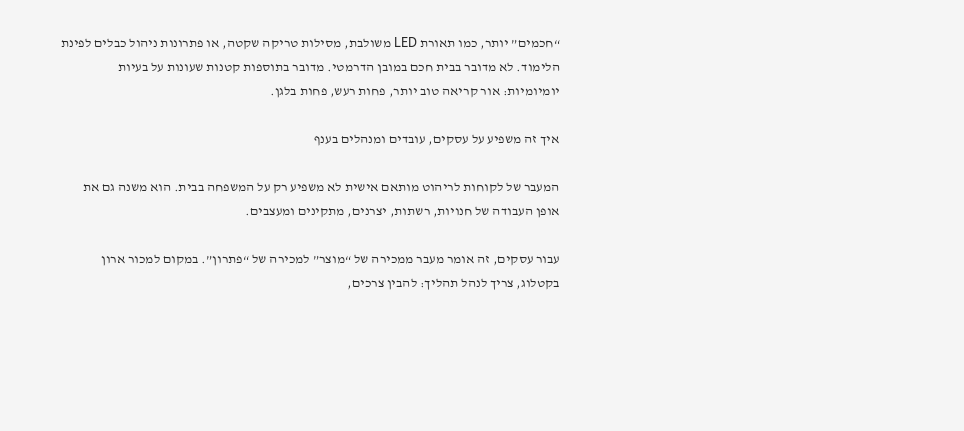“חכמים” יותר, כמו תאורת LED משולבת, מסילות טריקה שקטה, או פתרונות ניהול כבלים לפינת הלימוד. לא מדובר בבית חכם במובן הדרמטי. מדובר בתוספות קטנות שעונות על בעיות יומיומיות: אור קריאה טוב יותר, פחות רעש, פחות בלגן.

איך זה משפיע על עסקים, עובדים ומנהלים בענף

המעבר של לקוחות לריהוט מותאם אישית לא משפיע רק על המשפחה בבית. הוא משנה גם את אופן העבודה של חנויות, רשתות, יצרנים, מתקינים ומעצבים.

עבור עסקים, זה אומר מעבר ממכירה של “מוצר” למכירה של “פתרון”. במקום למכור ארון בקטלוג, צריך לנהל תהליך: להבין צרכים,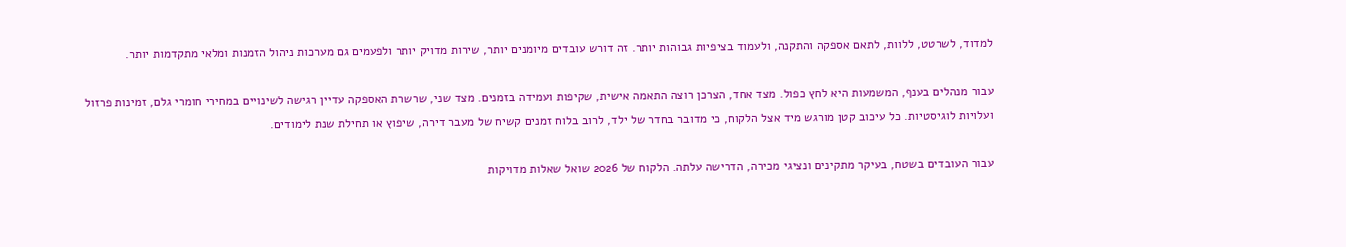למדוד, לשרטט, ללוות, לתאם אספקה והתקנה, ולעמוד בציפיות גבוהות יותר. זה דורש עובדים מיומנים יותר, שירות מדויק יותר ולפעמים גם מערכות ניהול הזמנות ומלאי מתקדמות יותר.

עבור מנהלים בענף, המשמעות היא לחץ כפול. מצד אחד, הצרכן רוצה התאמה אישית, שקיפות ועמידה בזמנים. מצד שני, שרשרת האספקה עדיין רגישה לשינויים במחירי חומרי גלם, זמינות פרזול ועלויות לוגיסטיות. כל עיכוב קטן מורגש מיד אצל הלקוח, כי מדובר בחדר של ילד, לרוב בלוח זמנים קשיח של מעבר דירה, שיפוץ או תחילת שנת לימודים.

עבור העובדים בשטח, בעיקר מתקינים ונציגי מכירה, הדרישה עלתה. הלקוח של 2026 שואל שאלות מדויקות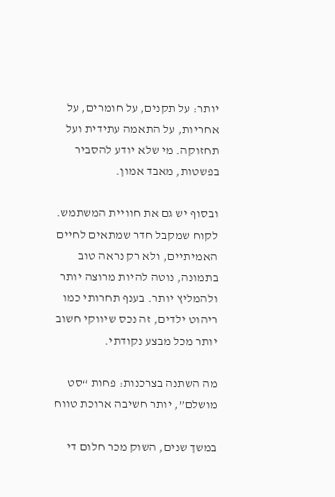יותר: על תקנים, על חומרים, על אחריות, על התאמה עתידית ועל תחזוקה. מי שלא יודע להסביר בפשטות, מאבד אמון.

ובסוף יש גם את חוויית המשתמש. לקוח שמקבל חדר שמתאים לחיים האמיתיים, ולא רק נראה טוב בתמונה, נוטה להיות מרוצה יותר ולהמליץ יותר. בענף תחרותי כמו ריהוט ילדים, זה נכס שיווקי חשוב יותר מכל מבצע נקודתי.

מה השתנה בצרכנות: פחות “סט מושלם”, יותר חשיבה ארוכת טווח

במשך שנים, השוק מכר חלום די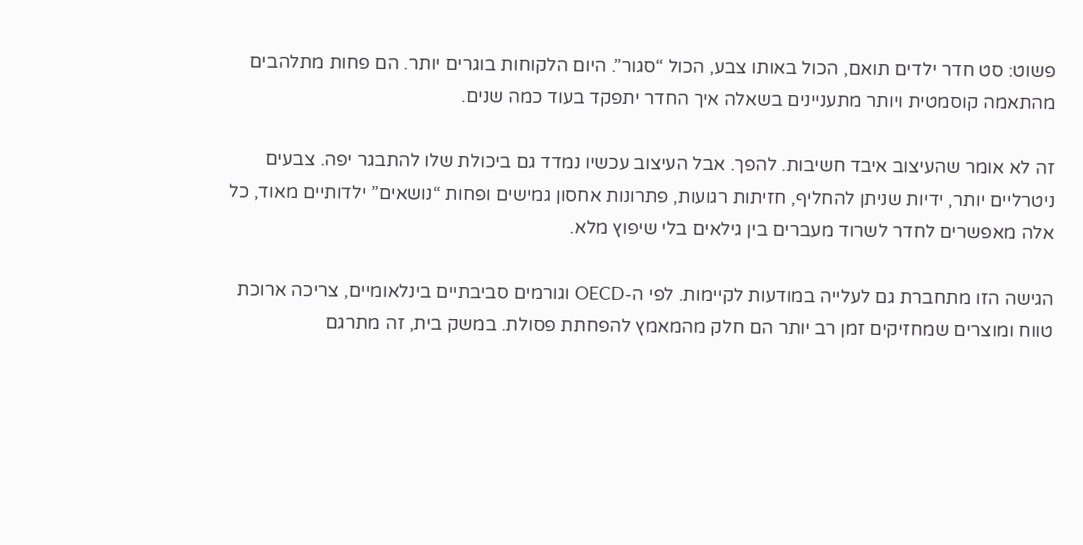פשוט: סט חדר ילדים תואם, הכול באותו צבע, הכול “סגור”. היום הלקוחות בוגרים יותר. הם פחות מתלהבים מהתאמה קוסמטית ויותר מתעניינים בשאלה איך החדר יתפקד בעוד כמה שנים.

זה לא אומר שהעיצוב איבד חשיבות. להפך. אבל העיצוב עכשיו נמדד גם ביכולת שלו להתבגר יפה. צבעים ניטרליים יותר, ידיות שניתן להחליף, חזיתות רגועות, פתרונות אחסון גמישים ופחות “נושאים” ילדותיים מאוד, כל אלה מאפשרים לחדר לשרוד מעברים בין גילאים בלי שיפוץ מלא.

הגישה הזו מתחברת גם לעלייה במודעות לקיימות. לפי ה-OECD וגורמים סביבתיים בינלאומיים, צריכה ארוכת טווח ומוצרים שמחזיקים זמן רב יותר הם חלק מהמאמץ להפחתת פסולת. במשק בית, זה מתרגם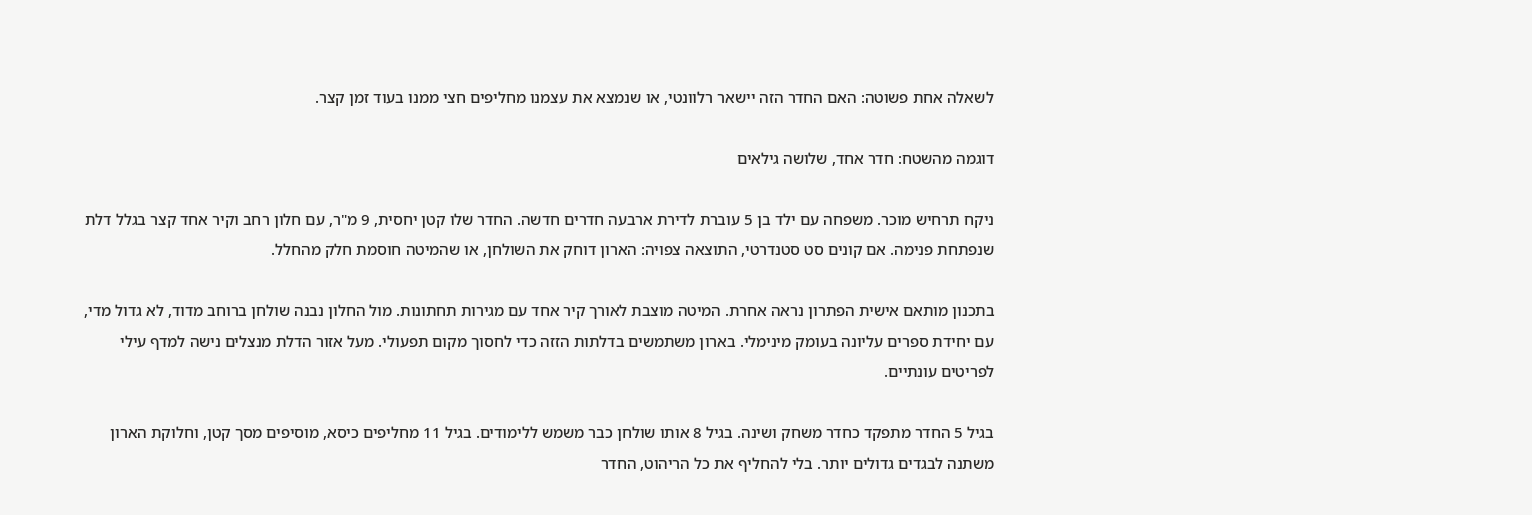לשאלה אחת פשוטה: האם החדר הזה יישאר רלוונטי, או שנמצא את עצמנו מחליפים חצי ממנו בעוד זמן קצר.

דוגמה מהשטח: חדר אחד, שלושה גילאים

ניקח תרחיש מוכר. משפחה עם ילד בן 5 עוברת לדירת ארבעה חדרים חדשה. החדר שלו קטן יחסית, 9 מ"ר, עם חלון רחב וקיר אחד קצר בגלל דלת שנפתחת פנימה. אם קונים סט סטנדרטי, התוצאה צפויה: הארון דוחק את השולחן, או שהמיטה חוסמת חלק מהחלל.

בתכנון מותאם אישית הפתרון נראה אחרת. המיטה מוצבת לאורך קיר אחד עם מגירות תחתונות. מול החלון נבנה שולחן ברוחב מדוד, לא גדול מדי, עם יחידת ספרים עליונה בעומק מינימלי. בארון משתמשים בדלתות הזזה כדי לחסוך מקום תפעולי. מעל אזור הדלת מנצלים נישה למדף עילי לפריטים עונתיים.

בגיל 5 החדר מתפקד כחדר משחק ושינה. בגיל 8 אותו שולחן כבר משמש ללימודים. בגיל 11 מחליפים כיסא, מוסיפים מסך קטן, וחלוקת הארון משתנה לבגדים גדולים יותר. בלי להחליף את כל הריהוט, החדר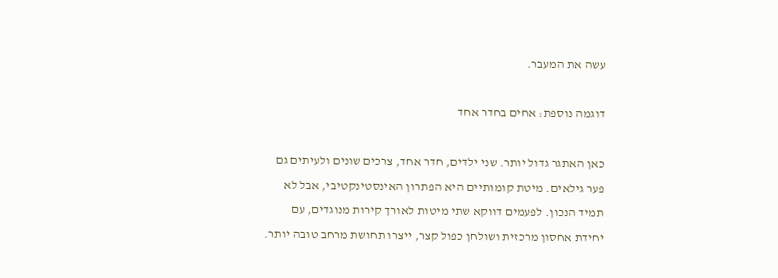עשה את המעבר.

דוגמה נוספת: אחים בחדר אחד

כאן האתגר גדול יותר. שני ילדים, חדר אחד, צרכים שונים ולעיתים גם פער גילאים. מיטת קומותיים היא הפתרון האינסטינקטיבי, אבל לא תמיד הנכון. לפעמים דווקא שתי מיטות לאורך קירות מנוגדים, עם יחידת אחסון מרכזית ושולחן כפול קצר, ייצרו תחושת מרחב טובה יותר.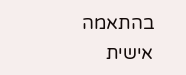בהתאמה אישית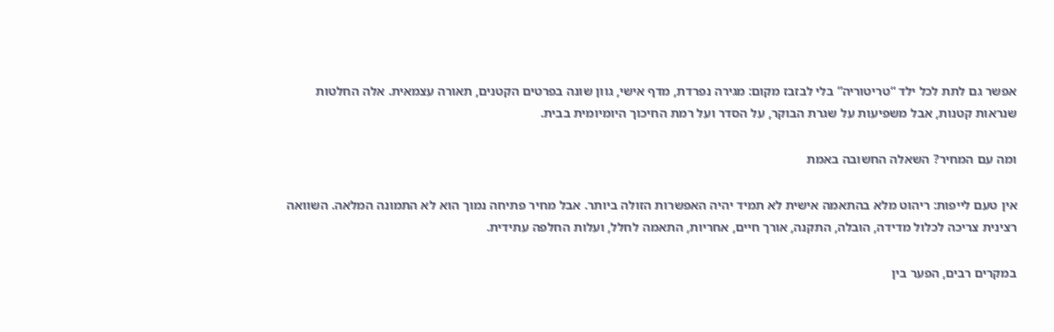אפשר גם לתת לכל ילד “טריטוריה” בלי לבזבז מקום: מגירה נפרדת, מדף אישי, גוון שונה בפרטים הקטנים, תאורה עצמאית. אלה החלטות שנראות קטנות, אבל משפיעות על שגרת הבוקר, על הסדר ועל רמת החיכוך היומיומית בבית.

ומה עם המחיר? השאלה החשובה באמת

אין טעם לייפות: ריהוט מלא בהתאמה אישית לא תמיד יהיה האפשרות הזולה ביותר. אבל מחיר פתיחה נמוך הוא לא התמונה המלאה. השוואה רצינית צריכה לכלול מדידה, הובלה, התקנה, אורך חיים, אחריות, התאמה לחלל, ועלות החלפה עתידית.

במקרים רבים, הפער בין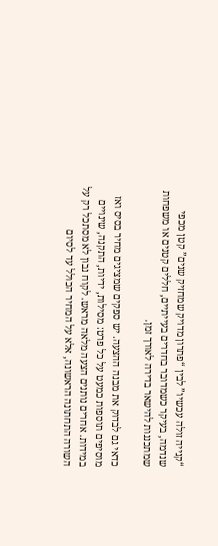“קנייה זולה עכשיו” לבין “פתרון מדויק שמחזיק שנים” קטן מכפי שנדמה, בעיקר כשמדובר בחדרים בעייתיים, חללים קטנים או משפחות שמתכננות להישאר בדירה לאורך זמן.

כדאי גם לבדוק את מבנה ההצעה. יש ספקים שמציגים מחיר בסיס ואז מוסיפים תוספות כמעט על כל פרט: מסילות, ידיות, התקנה, שינויים במידות. אחרים נותנים הצעה מלאה מראש. לקוח נבון לא מסתכל רק על השורה התחתונה הראשונה, אלא על המחיר הכולל עד לסיום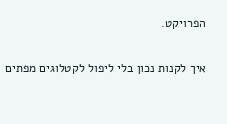הפרויקט.

איך לקנות נכון בלי ליפול לקטלוגים מפתים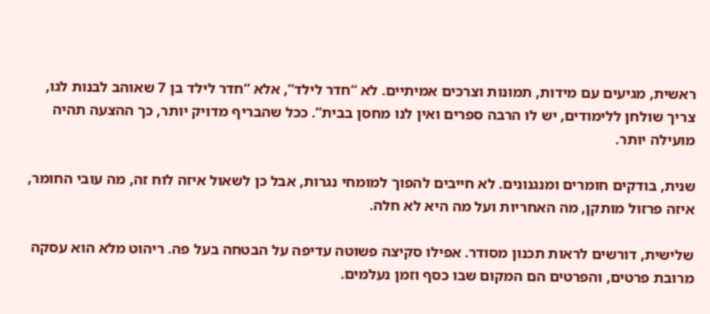ראשית, מגיעים עם מידות, תמונות וצרכים אמיתיים. לא “חדר לילד”, אלא “חדר לילד בן 7 שאוהב לבנות לגו, צריך שולחן ללימודים, יש לו הרבה ספרים ואין לנו מחסן בבית”. ככל שהבריף מדויק יותר, כך ההצעה תהיה מועילה יותר.

שנית, בודקים חומרים ומנגנונים. לא חייבים להפוך למומחי נגרות, אבל כן לשאול איזה לוח זה, מה עובי החומר, איזה פרזול מותקן, מה האחריות ועל מה היא לא חלה.

שלישית, דורשים לראות תכנון מסודר. אפילו סקיצה פשוטה עדיפה על הבטחה בעל פה. ריהוט מלא הוא עסקה מרובת פרטים, והפרטים הם המקום שבו כסף וזמן נעלמים.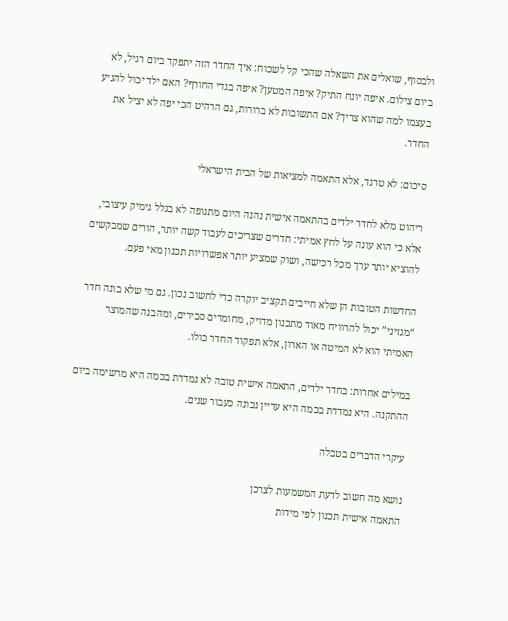ולבסוף, שואלים את השאלה שהכי קל לשכוח: איך החדר הזה יתפקד ביום רגיל, לא ביום צילום. איפה יונח התיק? איפה המטען? איפה בגדי החורף? האם ילד יכול להגיע בעצמו למה שהוא צריך? אם התשובות לא ברורות, גם הרהיט הכי יפה לא יציל את החדר.

סיכום: לא טרנד, אלא התאמה למציאות של הבית הישראלי

ריהוט מלא לחדר ילדים בהתאמה אישית נהנה היום מתנופה לא בגלל גימיק עיצובי, אלא כי הוא עונה על לחץ אמיתי: חדרים שצריכים לעבוד קשה יותר, הורים שמבקשים להוציא יותר ערך מכל רכישה, ושוק שמציע יותר אפשרויות תכנון מאי פעם.

החדשות הטובות הן שלא חייבים תקציב יוקרה כדי לחשוב נכון. גם מי שלא בונה חדר “מגזיני” יכול להרוויח מאוד מתכנון מדויק, מחומרים סבירים, ומהבנה שהמוצר האמיתי הוא לא המיטה או הארון, אלא תפקוד החדר כולו.

במילים אחרות: בחדר ילדים, התאמה אישית טובה לא נמדדת בכמה היא מרשימה ביום ההתקנה. היא נמדדת בכמה היא עדיין נכונה כעבור שנים.

עיקרי הדברים בטבלה

נושא מה חשוב לדעת המשמעות לצרכן
התאמה אישית תכנון לפי מידות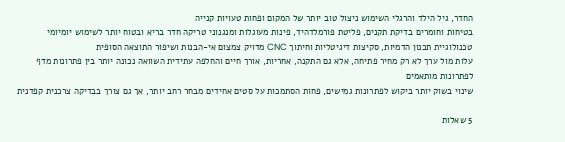החדר, גיל הילד והרגלי השימוש ניצול טוב יותר של המקום ופחות טעויות קנייה
בטיחות וחומרים בדיקת תקנים, פליטת פורמלדהיד, פינות מעוגלות ומנגנוני טריקה חדר בריא ובטוח יותר לשימוש יומיומי
טכנולוגיית תכנון הדמיות, סקיצות דיגיטליות וחיתוך CNC מדויק צמצום אי-הבנות ושיפור התוצאה הסופית
עלות מול ערך לא רק מחיר פתיחה, אלא גם התקנה, אחריות, אורך חיים והחלפה עתידית השוואה נכונה יותר בין פתרונות מדף לפתרונות מותאמים
שינוי בשוק יותר ביקוש לפתרונות גמישים, פחות הסתמכות על סטים אחידים מבחר רחב יותר, אך גם צורך בבדיקה צרכנית קפדנית

5 שאלות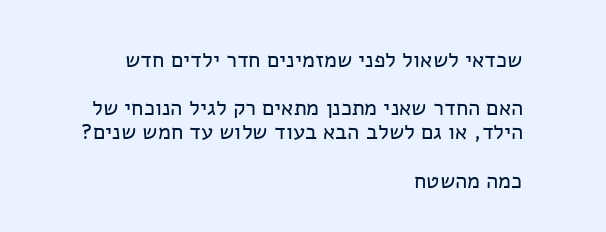שכדאי לשאול לפני שמזמינים חדר ילדים חדש

האם החדר שאני מתכנן מתאים רק לגיל הנוכחי של הילד, או גם לשלב הבא בעוד שלוש עד חמש שנים?

כמה מהשטח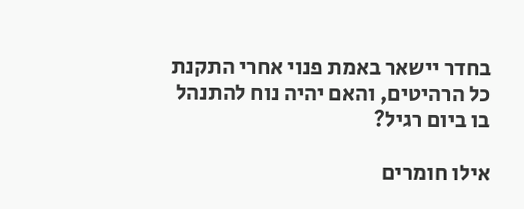בחדר יישאר באמת פנוי אחרי התקנת כל הרהיטים, והאם יהיה נוח להתנהל בו ביום רגיל?

אילו חומרים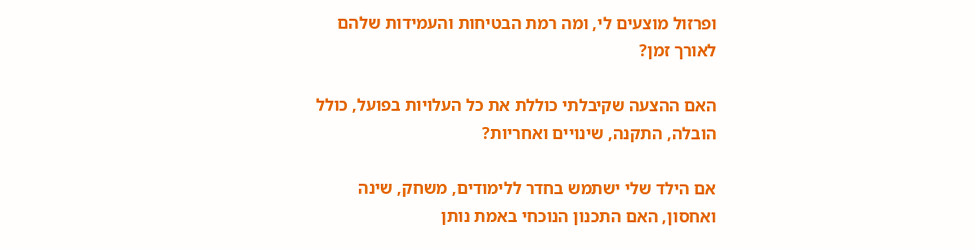ופרזול מוצעים לי, ומה רמת הבטיחות והעמידות שלהם לאורך זמן?

האם ההצעה שקיבלתי כוללת את כל העלויות בפועל, כולל הובלה, התקנה, שינויים ואחריות?

אם הילד שלי ישתמש בחדר ללימודים, משחק, שינה ואחסון, האם התכנון הנוכחי באמת נותן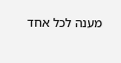מענה לכל אחד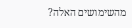מהשימושים האלה?